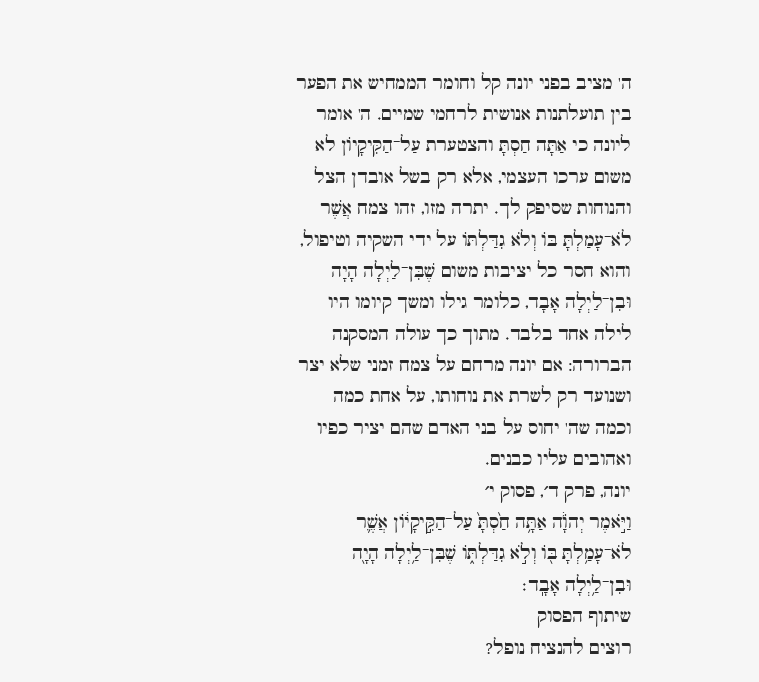ה' מציב בפני יונה קל וחומר הממחיש את הפער בין תועלתנות אנושית לרחמי שמיים. ה' אומר ליונה כי אַתָּה חַסְתָּ והצטערת עַל־הַקִּיקָיוֹן לא משום ערכו העצמי, אלא רק בשל אובדן הצל והנוחות שסיפק לך. יתרה מזו, זהו צמח אֲשֶׁר לֹא־עָמַלְתָּ בּוֹ וְלֹא גִדַּלְתּוֹ על ידי השקיה וטיפול, והוא חסר כל יציבות משום שֶׁבִּן־לַיְלָה הָיָה וּבִן־לַיְלָה אָבָד, כלומר גילו ומשך קיומו היו לילה אחד בלבד. מתוך כך עולה המסקנה הברורה: אם יונה מרחם על צמח זמני שלא יצר ושנועד רק לשרת את נוחותו, על אחת כמה וכמה שה' יחוס על בני האדם שהם יציר כפיו ואהובים עליו כבנים.
יונה, פרק ד׳, פסוק י׳
וַיֹּ֣אמֶר יְהֹוָ֔ה אַתָּ֥ה חַ֙סְתָּ֙ עַל־הַקִּ֣יקָי֔וֹן אֲשֶׁ֛ר לֹא־עָמַ֥לְתָּ בּ֖וֹ וְלֹ֣א גִדַּלְתּ֑וֹ שֶׁבִּן־לַ֥יְלָה הָיָ֖ה וּבִן־לַ֥יְלָה אָבָֽד׃
שיתוף הפסוק
רוצים להנציח נופל?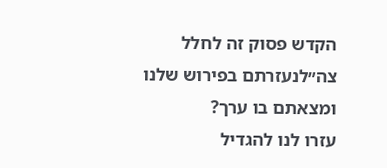הקדש פסוק זה לחלל צה״לנעזרתם בפירוש שלנו ומצאתם בו ערך?
עזרו לנו להגדיל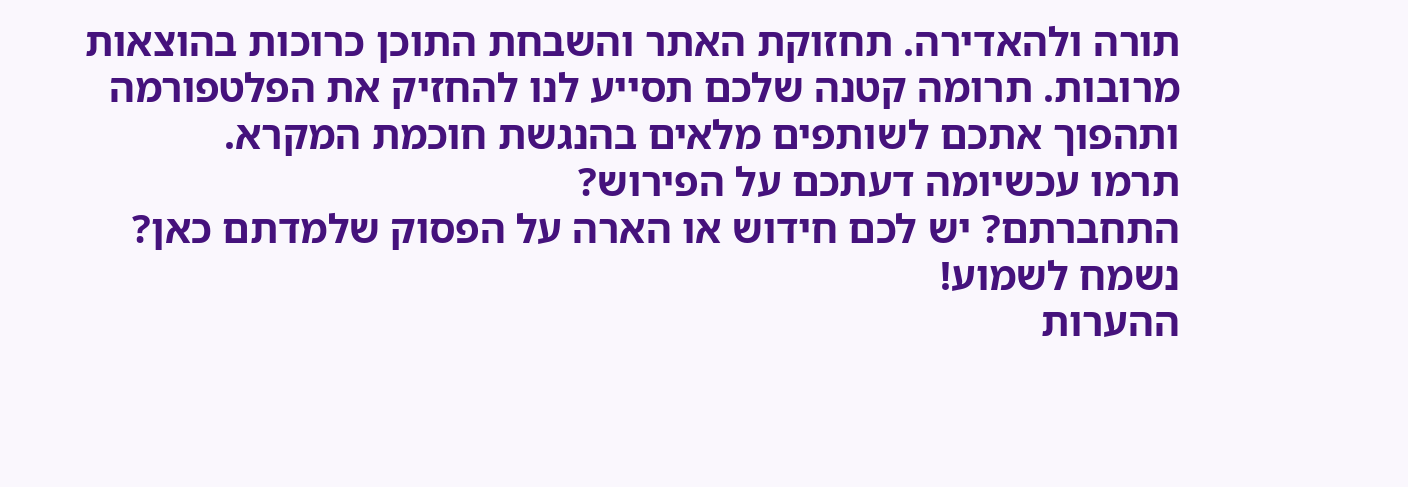תורה ולהאדירה. תחזוקת האתר והשבחת התוכן כרוכות בהוצאות מרובות. תרומה קטנה שלכם תסייע לנו להחזיק את הפלטפורמה ותהפוך אתכם לשותפים מלאים בהנגשת חוכמת המקרא.
תרמו עכשיומה דעתכם על הפירוש?
התחברתם? יש לכם חידוש או הארה על הפסוק שלמדתם כאן? נשמח לשמוע!
ההערות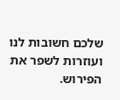שלכם חשובות לנו ועוזרות לשפר את הפירוש.